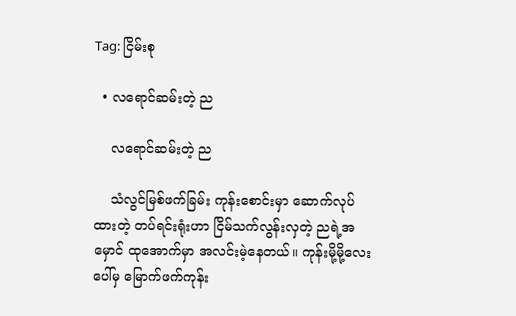Tag: ငြိမ်းစု

  • လရောင်ဆမ်းတဲ့ ည

    လရောင်ဆမ်းတဲ့ ည

    သံလွင်မြစ်ဖက်ခြမ်း ကုန်းစောင်းမှာ ဆောက်လုပ်ထားတဲ့ တပ်ရင်းရုံးဟာ ငြိမ်သက်လွန်းလှတဲ့ ညရဲ့အမှောင် ထုအောက်မှာ အလင်းမဲ့နေတယ်။ ကုန်းမို့မို့လေးပေါ်မှ မြောက်ဖက်ကုန်း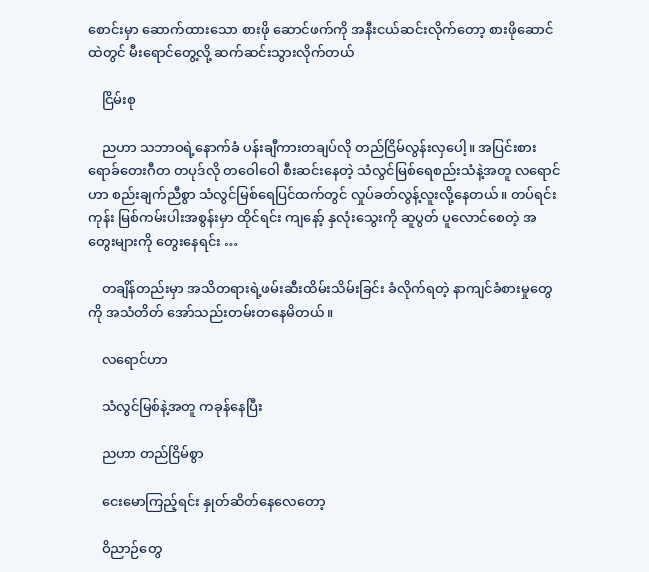စောင်းမှာ ဆောက်ထားသော စားဖို ဆောင်ဖက်ကို အနီးငယ်ဆင်းလိုက်တော့ စားဖိုဆောင်ထဲတွင် မီးရောင်တွေ့လို့ ဆက်ဆင်းသွားလိုက်တယ်

    ငြိမ်းစု

    ညဟာ သဘာဝရဲ့နောက်ခံ ပန်းချီကားတချပ်လို တည်ငြိမ်လွန်းလှပေါ့။ အပြင်းစား ရောခ်တေးဂီတ တပုဒ်လို တဝေါဝေါ စီးဆင်းနေတဲ့ သံလွင်မြစ်ရေစည်းသံနဲ့အတူ လရောင်ဟာ စည်းချက်ညီစွာ သံလွင်မြစ်ရေပြင်ထက်တွင် လှုပ်ခတ်လွန့်လူးလို့နေတယ်။ တပ်ရင်းကုန်း မြစ်ကမ်းပါးအစွန်းမှာ ထိုင်ရင်း ကျနော့် နှလုံးသွေးကို ဆူပွတ် ပူလောင်စေတဲ့ အတွေးများကို တွေးနေရင်း …

    တချိန်တည်းမှာ အသိတရားရဲ့ဖမ်းဆီးထိမ်းသိမ်းခြင်း ခံလိုက်ရတဲ့ နာကျင်ခံစားမှုတွေကို အသံတိတ် အော်သည်းတမ်းတနေမိတယ်။

    လရောင်ဟာ

    သံလွင်မြစ်နဲ့အတူ ကခုန်နေပြီး

    ညဟာ တည်ငြိမ်စွာ

    ငေးမောကြည့်ရင်း နှုတ်ဆိတ်နေလေတော့

    ဝိညာဉ်တွေ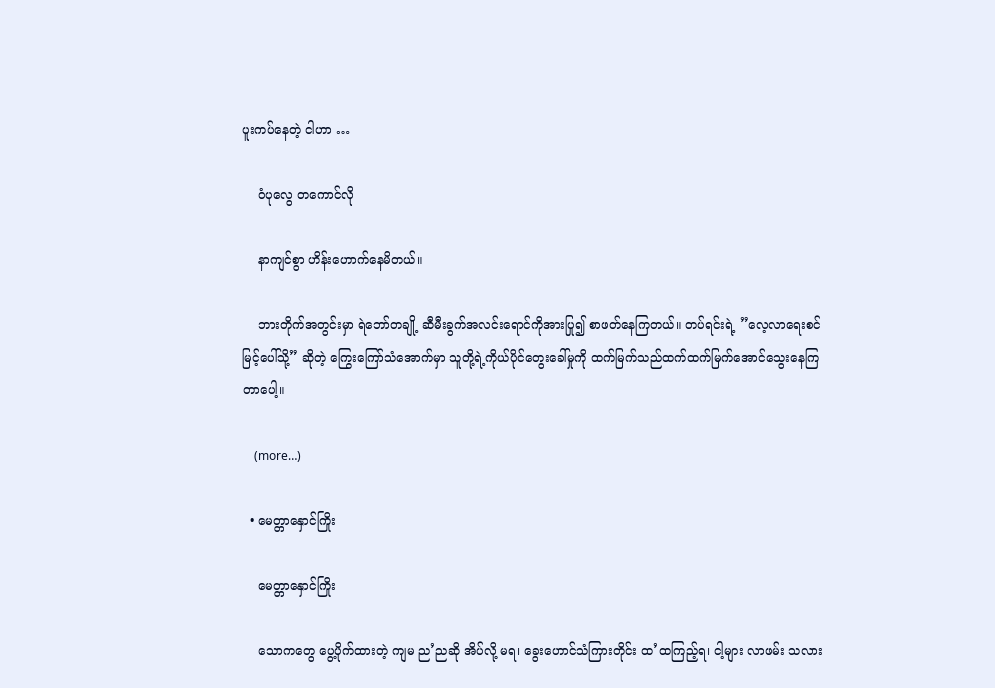ပူးကပ်နေတဲ့ ငါဟာ …

    ဝံပုလွေ တကောင်လို

    နာကျင်စွာ ဟိန်းဟောက်နေမိတယ်။

    ဘားတိုက်အတွင်းမှာ ရဲဘော်တချို့ ဆီမီးခွက်အလင်းရောင်ကိုအားပြု၍ စာဖတ်နေကြတယ်။ တပ်ရင်းရဲ့ ”လေ့လာရေးစင်မြင့်ပေါ်သို့” ဆိုတဲ့ ကြွေးကြော်သံအောက်မှာ သူတို့ရဲ့ကိုယ်ပိုင်တွေးခေါ်မှုကို ထက်မြက်သည်ထက်ထက်မြက်အောင်သွေးနေကြတာပေါ့။

    (more…)

  • မေတ္တာနှောင်ကြိုး

    မေတ္တာနှောင်ကြိုး

    သောကတွေ ပွေ့ပိုက်ထားတဲ့ ကျမ ည’ညဆို အိပ်လို့ မရ၊ ခွေးဟောင်သံကြားတိုင်း ထ’ထကြည့်ရ၊ ငါ့များ လာဖမ်း သလား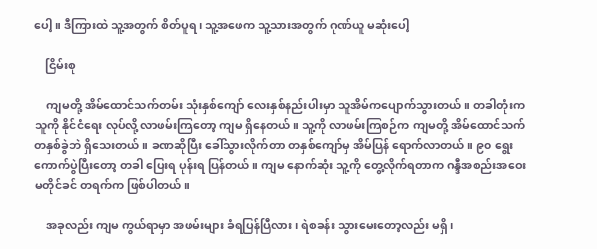ပေါ့။ ဒီကြားထဲ သူ့အတွက် စိတ်ပူရ၊ သူ့အဖေက သူ့သားအတွက် ဂုဏ်ယူ မဆုံးပေါ့

    ငြိမ်းစု

    ကျမတို့ အိမ်ထောင်သက်တမ်း သုံးနှစ်ကျော် လေးနှစ်နည်းပါးမှာ သူအိမ်ကပျောက်သွားတယ်။ တခါတုံးက သူကို နိုင်ငံရေး လုပ်လို့ လာဖမ်းကြတော့ ကျမ ရှိနေတယ်။ သူ့ကို လာဖမ်းကြစဉ်က ကျမတို့ အိမ်ထောင်သက် တနှစ်ခွဲဘဲ ရှိသေးတယ်။ ခဏဆိုပြီး ခေါ်သွားလိုက်တာ တနှစ်ကျော်မှ အိမ်ပြန် ရောက်လာတယ်။ ၉၀ ရွေးကောက်ပွဲပြီးတော့ တခါ ပြေးရ ပုန်းရ ပြန်တယ်။ ကျမ နောက်ဆုံး သူ့ကို တွေ့လိုက်ရတာက ဂန္ဒီအစည်းအဝေး မတိုင်ခင် တရက်က ဖြစ်ပါတယ်။

    အခုလည်း ကျမ ကွယ်ရာမှာ အဖမ်းများ ခံရပြန်ပြီလား၊ ရဲစခန်း သွားမေးတော့လည်း မရှိ၊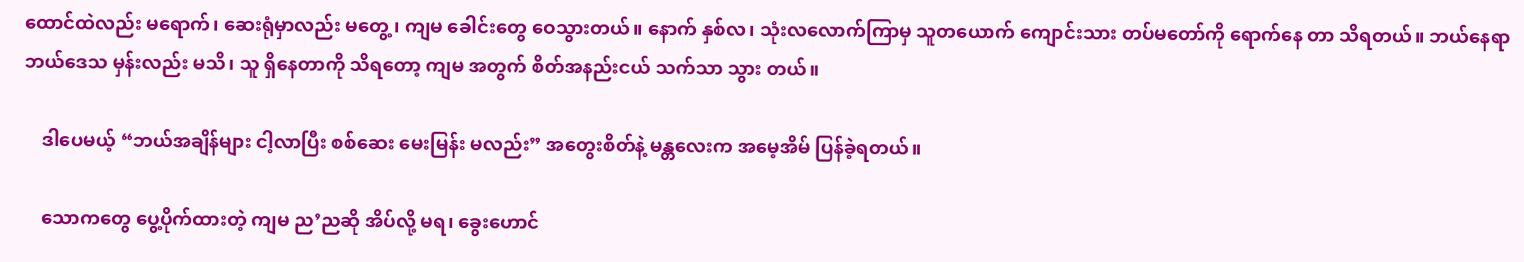ထောင်ထဲလည်း မရောက်၊ ဆေးရုံမှာလည်း မတွေ့၊ ကျမ ခေါင်းတွေ ဝေသွားတယ်။ နောက် နှစ်လ၊ သုံးလလောက်ကြာမှ သူတယောက် ကျောင်းသား တပ်မတော်ကို ရောက်နေ တာ သိရတယ်။ ဘယ်နေရာ ဘယ်ဒေသ မှန်းလည်း မသိ၊ သူ ရှိနေတာကို သိရတော့ ကျမ အတွက် စိတ်အနည်းငယ် သက်သာ သွား တယ်။

    ဒါပေမယ့် “ဘယ်အချိန်များ ငါ့လာပြီး စစ်ဆေး မေးမြန်း မလည်း” အတွေးစိတ်နဲ့ မန္တလေးက အမေ့အိမ် ပြန်ခဲ့ရတယ်။

    သောကတွေ ပွေ့ပိုက်ထားတဲ့ ကျမ ည’ညဆို အိပ်လို့ မရ၊ ခွေးဟောင်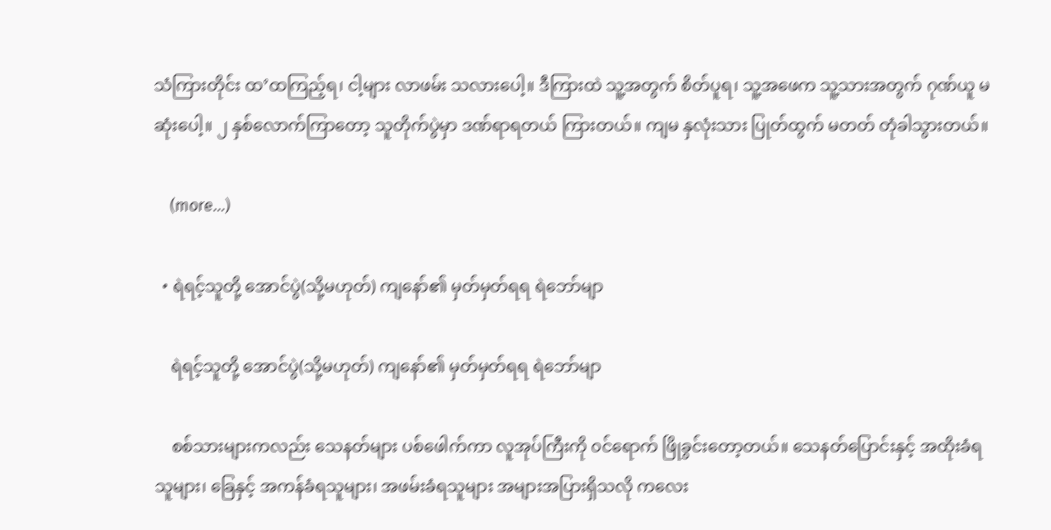သံကြားတိုင်း ထ’ထကြည့်ရ၊ ငါ့များ လာဖမ်း သလားပေါ့။ ဒီကြားထဲ သူ့အတွက် စိတ်ပူရ၊ သူ့အဖေက သူ့သားအတွက် ဂုဏ်ယူ မဆုံးပေါ့။ ၂ နှစ်လောက်ကြာတော့ သူတိုက်ပွဲမှာ ဒဏ်ရာရတယ် ကြားတယ်။ ကျမ နှလုံးသား ပြုတ်ထွက် မတတ် တုံခါသွားတယ်။

    (more…)

  • ရဲရင့်သူတို့ အောင်ပွဲ(သို့မဟုတ်) ကျနော်၏ မှတ်မှတ်ရရ ရဲဘော်မျာ

    ရဲရင့်သူတို့ အောင်ပွဲ(သို့မဟုတ်) ကျနော်၏ မှတ်မှတ်ရရ ရဲဘော်မျာ

    စစ်သားများကလည်း သေနတ်များ ပစ်ဖေါက်ကာ လူအုပ်ကြီးကို ၀င်ရောက် ဖြိုခွင်းတော့တယ်။ သေနတ်ပြောင်းနှင့် အထိုးခံရသူများ၊ ခြေနှင့် အကန်ခံရသူများ၊ အဖမ်းခံရသူများ အများအပြားရှိသလို ကလေး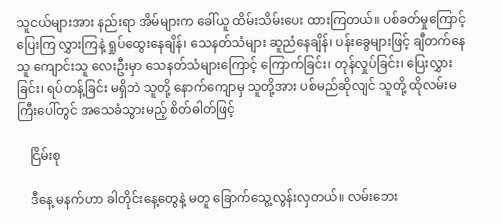သူငယ်များအား နည်းရာ အိမ်များက ခေါ်ယူ ထိမ်းသိမ်းပေး ထားကြတယ်။ ပစ်ခတ်မှုကြောင့် ပြေးကြ လွှားကြနဲ့ ရှုပ်ထွေးနေချိန်၊ သေနတ်သံများ ဆူညံနေချိန်၊ ပန်းခွေများဖြင့် ချီတက်နေသူ ကျောင်းသူ လေးဦးမှာ သေနတ်သံများကြောင့် ကြောက်ခြင်း၊ တုန်လှုပ်ခြင်း၊ ပြေးလွှားခြင်း၊ ရပ်တန့်ခြင်း မရှိဘဲ သူတို့ နောက်ကျောမှ သူတို့အား ပစ်မည်ဆိုလျင် သူတို့ ထိုလမ်းမကြီးပေါ်တွင် အသေခံသွားမည့် စိတ်ဓါတ်ဖြင့်

    ငြိမ်းစု

    ဒီနေ့ မနက်ဟာ ခါတိုင်းနေ့တွေနဲ့ မတူ ခြောက်သွေ့လွန်းလှတယ်။ လမ်းဘေး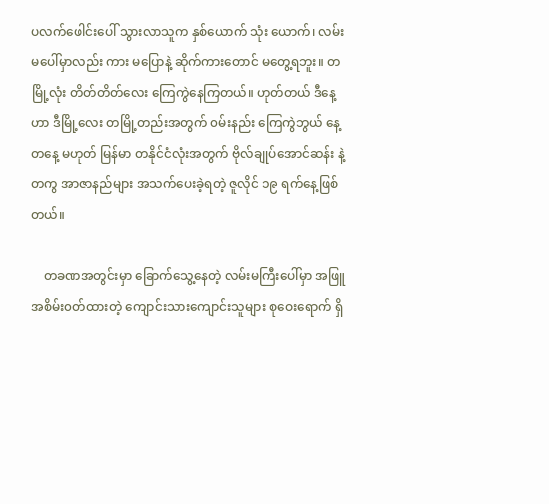ပလက်ဖေါင်းပေါ် သွားလာသူက နှစ်ယောက် သုံး ယောက်၊ လမ်းမပေါ်မှာလည်း ကား မပြောနဲ့ ဆိုက်ကားတောင် မတွေ့ရဘူး။ တမြို့လုံး တိတ်တိတ်လေး ကြေကွဲနေကြတယ်။ ဟုတ်တယ် ဒီနေ့ဟာ ဒီမြို့လေး တမြို့တည်းအတွက် ၀မ်းနည်း ကြေကွဲဘွယ် နေ့တနေ့ မဟုတ် မြန်မာ တနိုင်ငံလုံးအတွက် ဗိုလ်ချုပ်အောင်ဆန်း နဲ့ တကွ အာဇာနည်များ အသက်ပေးခဲ့ရတဲ့ ဇူလိုင် ၁၉ ရက်နေ့ဖြစ်တယ်။

    တခဏအတွင်းမှာ ခြောက်သွေ့နေတဲ့ လမ်းမကြီးပေါ်မှာ အဖြူ အစိမ်း၀တ်ထားတဲ့ ကျောင်းသားကျောင်းသူများ စုဝေးရောက် ရှိ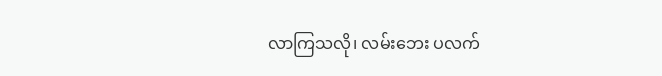လာကြသလို၊ လမ်းဘေး ပလက်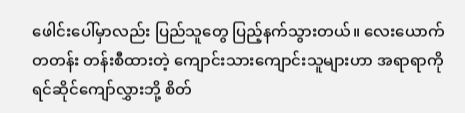ဖေါင်းပေါ်မှာလည်း ပြည်သူတွေ ပြည့်နက်သွားတယ်။ လေးယောက်တတန်း တန်းစီထားတဲ့ ကျောင်းသားကျောင်းသူများဟာ အရာရာကို ရင်ဆိုင်ကျော်လွှားဘို့ စိတ်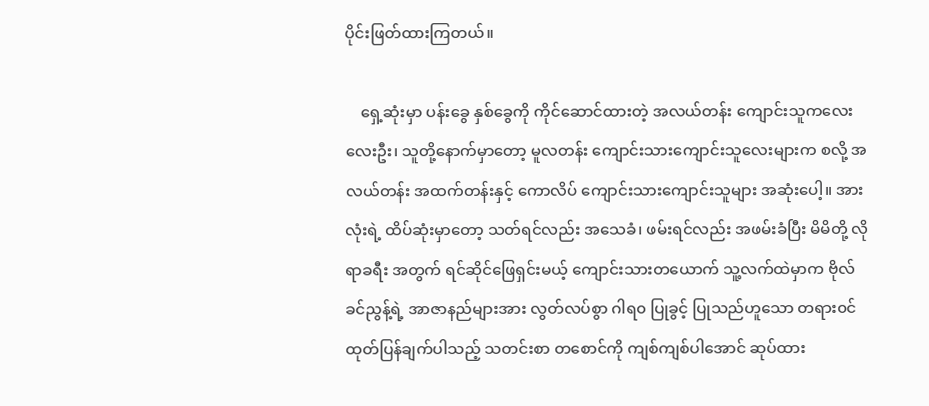ပိုင်းဖြတ်ထားကြတယ်။

    ရှေ့ဆုံးမှာ ပန်းခွေ နှစ်ခွေကို ကိုင်ဆောင်ထားတဲ့ အလယ်တန်း ကျောင်းသူကလေး လေးဦး၊ သူတို့နောက်မှာတော့ မူလတန်း ကျောင်းသားကျောင်းသူလေးများက စလို့ အလယ်တန်း အထက်တန်းနှင့် ကောလိပ် ကျောင်းသားကျောင်းသူများ အဆုံးပေါ့။ အားလုံးရဲ့ ထိပ်ဆုံးမှာတော့ သတ်ရင်လည်း အသေခံ၊ ဖမ်းရင်လည်း အဖမ်းခံပြီး မိမိတို့ လိုရာခရီး အတွက် ရင်ဆိုင်ဖြေရှင်းမယ့် ကျောင်းသားတယောက် သူ့လက်ထဲမှာက ဗိုလ်ခင်ညွန့်ရဲ့ အာဇာနည်များအား လွတ်လပ်စွာ ဂါရ၀ ပြုခွင့် ပြုသည်ဟူသော တရား၀င်ထုတ်ပြန်ချက်ပါသည့် သတင်းစာ တစောင်ကို ကျစ်ကျစ်ပါအောင် ဆုပ်ထား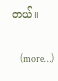တယ်။

    (more…)